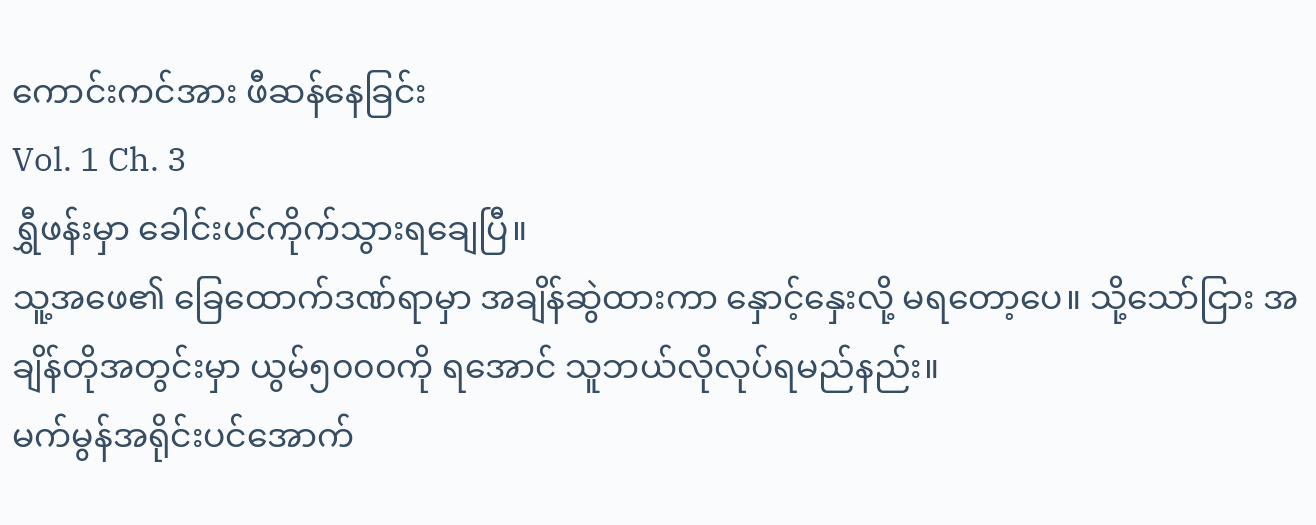ကောင်းကင်အား ဖီဆန်နေခြင်း
Vol. 1 Ch. 3
ရွှီဖန်းမှာ ခေါင်းပင်ကိုက်သွားရချေပြီ။
သူ့အဖေ၏ ခြေထောက်ဒဏ်ရာမှာ အချိန်ဆွဲထားကာ နှောင့်နှေးလို့ မရတော့ပေ။ သို့သော်ငြား အချိန်တိုအတွင်းမှာ ယွမ်၅၀၀၀ကို ရအောင် သူဘယ်လိုလုပ်ရမည်နည်း။
မက်မွန်အရိုင်းပင်အောက်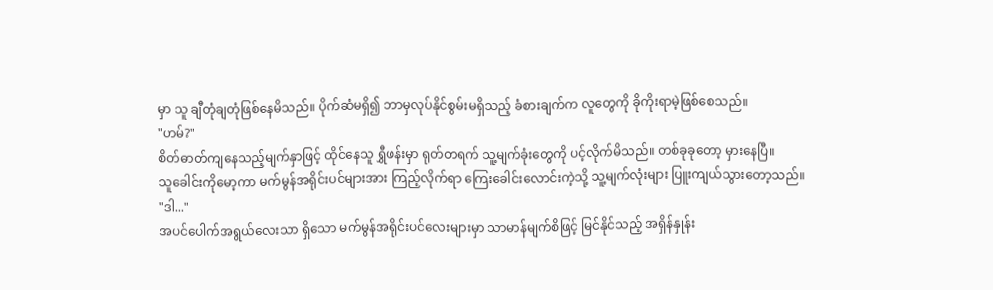မှာ သူ ချီတုံချတုံဖြစ်နေမိသည်။ ပိုက်ဆံမရှိ၍ ဘာမှလုပ်နိုင်စွမ်းမရှိသည့် ခံစားချက်က လူတွေကို ခိုကိုးရာမဲ့ဖြစ်စေသည်။
"ဟမ်?"
စိတ်ဓာတ်ကျနေသည့်မျက်နှာဖြင့် ထိုင်နေသူ ရွှီဖန်းမှာ ရုတ်တရက် သူ့မျက်ခုံးတွေကို ပင့်လိုက်မိသည်။ တစ်ခုခုတော့ မှားနေပြီ။
သူခေါင်းကိုမော့ကာ မက်မွန်အရိုင်းပင်များအား ကြည့်လိုက်ရာ ကြေးခေါင်းလောင်းကဲ့သို့ သူ့မျက်လုံးများ ပြူးကျယ်သွားတော့သည်။
"ဒါ..."
အပင်ပေါက်အရွယ်လေးသာ ရှိသော မက်မွန်အရိုင်းပင်လေးများမှာ သာမာန်မျက်စိဖြင့် မြင်နိုင်သည့် အရှိန်နှုန်း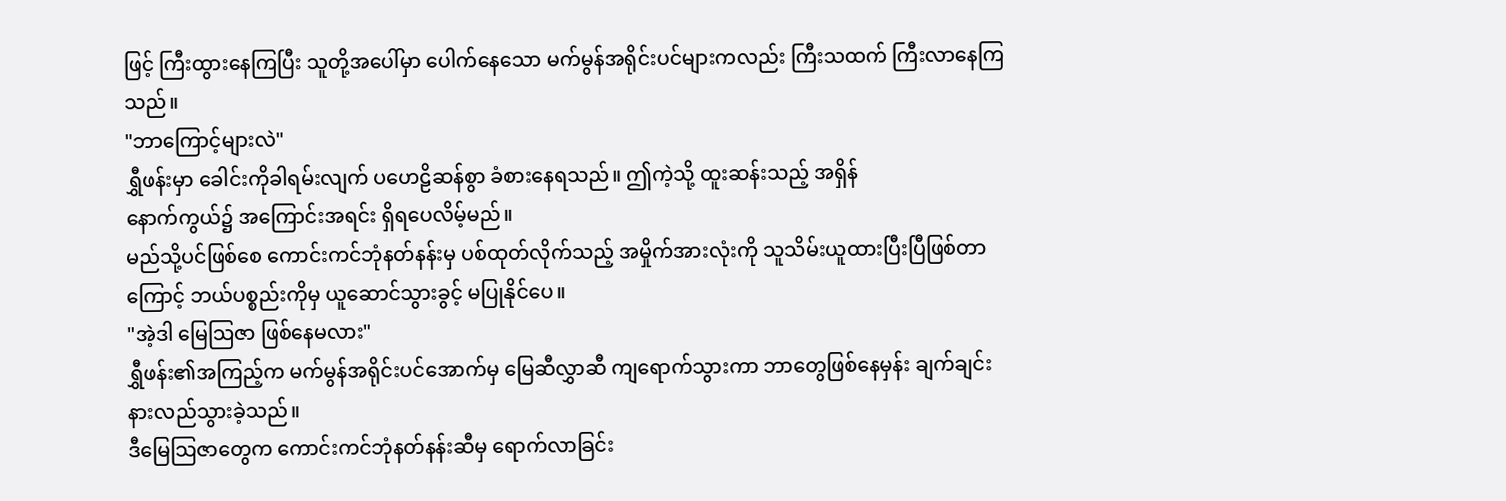ဖြင့် ကြီးထွားနေကြပြီး သူတို့အပေါ်မှာ ပေါက်နေသော မက်မွန်အရိုင်းပင်များကလည်း ကြီးသထက် ကြီးလာနေကြသည်။
"ဘာကြောင့်များလဲ"
ရွှီဖန်းမှာ ခေါင်းကိုခါရမ်းလျက် ပဟေဠိဆန်စွာ ခံစားနေရသည်။ ဤကဲ့သို့ ထူးဆန်းသည့် အရှိန်
နောက်ကွယ်၌ အကြောင်းအရင်း ရှိရပေလိမ့်မည်။
မည်သို့ပင်ဖြစ်စေ ကောင်းကင်ဘုံနတ်နန်းမှ ပစ်ထုတ်လိုက်သည့် အမှိုက်အားလုံးကို သူသိမ်းယူထားပြီးပြီဖြစ်တာကြောင့် ဘယ်ပစ္စည်းကိုမှ ယူဆောင်သွားခွင့် မပြုနိုင်ပေ။
"အဲ့ဒါ မြေသြဇာ ဖြစ်နေမလား"
ရွှီဖန်း၏အကြည့်က မက်မွန်အရိုင်းပင်အောက်မှ မြေဆီလွှာဆီ ကျရောက်သွားကာ ဘာတွေဖြစ်နေမှန်း ချက်ချင်း နားလည်သွားခဲ့သည်။
ဒီမြေသြဇာတွေက ကောင်းကင်ဘုံနတ်နန်းဆီမှ ရောက်လာခြင်း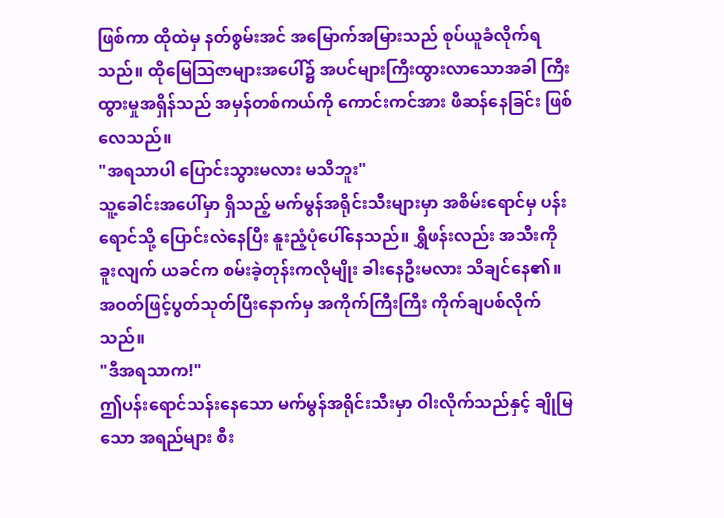ဖြစ်ကာ ထိုထဲမှ နတ်စွမ်းအင် အမြောက်အမြားသည် စုပ်ယူခံလိုက်ရသည်။ ထိုမြေသြဇာများအပေါ်၌ အပင်များကြီးထွားလာသောအခါ ကြီးထွားမှုအရှိန်သည် အမှန်တစ်ကယ်ကို ကောင်းကင်အား ဖီဆန်နေခြင်း ဖြစ်လေသည်။
"အရသာပါ ပြောင်းသွားမလား မသိဘူး"
သူ့ခေါင်းအပေါ်မှာ ရှိသည့် မက်မွန်အရိုင်းသီးများမှာ အစိမ်းရောင်မှ ပန်းရောင်သို့ ပြောင်းလဲနေပြီး နူးညံ့ပုံပေါ်နေသည်။ ရွှီဖန်းလည်း အသီးကို ခူးလျက် ယခင်က စမ်းခဲ့တုန်းကလိုမျိုး ခါးနေဦးမလား သိချင်နေ၏။
အဝတ်ဖြင့်ပွတ်သုတ်ပြီးနောက်မှ အကိုက်ကြီးကြီး ကိုက်ချပစ်လိုက်သည်။
"ဒီအရသာက!"
ဤပန်းရောင်သန်းနေသော မက်မွန်အရိုင်းသီးမှာ ဝါးလိုက်သည်နှင့် ချိုမြသော အရည်များ စီး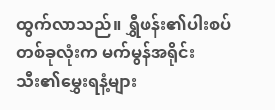ထွက်လာသည်။ ရွှီဖန်း၏ပါးစပ်တစ်ခုလုံးက မက်မွန်အရိုင်းသီး၏မွှေးရနံ့များ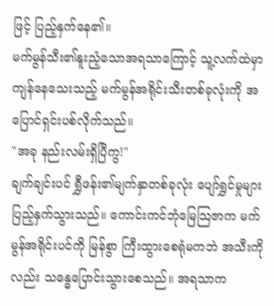ဖြင့် ပြည့်နှက်နေ၏။
မက်မွန်သီး၏နူးညံ့သောအရသာကြောင့် သူ့လက်ထဲမှာကျန်နေသေးသည့် မက်မွန်အရိုင်းသီးတစ်ခုလုံးကို အပြောင်ရှင်းပစ်လိုက်သည်။
"အခု နည်းလမ်းရှိပြီကွ!"
ချက်ချင်းပင် ရွှီဖန်း၏မျက်နှာတစ်ခုလုံး ပျော်ရွှင်မှုများ ပြည့်နှက်သွားသည်။ ကောင်းကင်ဘုံမြေသြဇာက မက်မွန်အရိုင်းပင်ကို မြန်စွာ ကြီးထွားစေရုံမကဘဲ အသီးကိုလည်း သန္ဓေပြောင်းသွားစေသည်။ အရသာက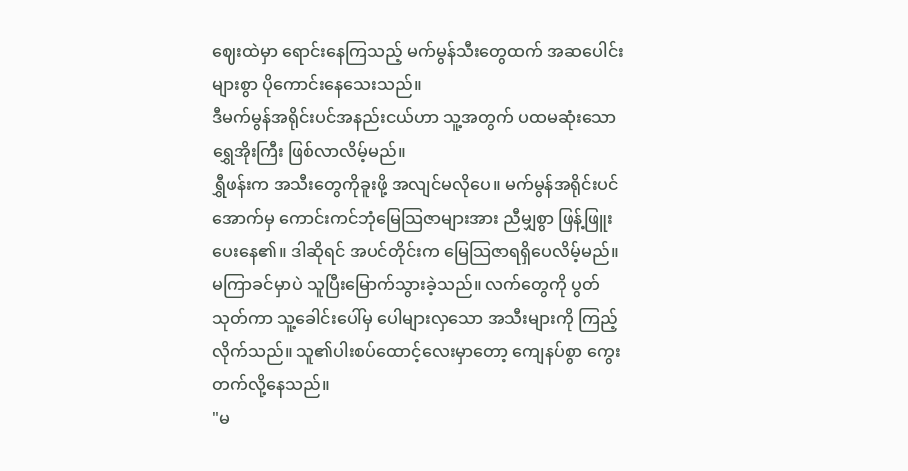ဈေးထဲမှာ ရောင်းနေကြသည့် မက်မွန်သီးတွေထက် အဆပေါင်းများစွာ ပိုကောင်းနေသေးသည်။
ဒီမက်မွန်အရိုင်းပင်အနည်းငယ်ဟာ သူ့အတွက် ပထမဆုံးသော ရွှေအိုးကြီး ဖြစ်လာလိမ့်မည်။
ရွှီဖန်းက အသီးတွေကိုခူးဖို့ အလျင်မလိုပေ။ မက်မွန်အရိုင်းပင်အောက်မှ ကောင်းကင်ဘုံမြေသြဇာများအား ညီမျှစွာ ဖြန့်ဖြူးပေးနေ၏။ ဒါဆိုရင် အပင်တိုင်းက မြေသြဇာရရှိပေလိမ့်မည်။
မကြာခင်မှာပဲ သူပြီးမြောက်သွားခဲ့သည်။ လက်တွေကို ပွတ်သုတ်ကာ သူ့ခေါင်းပေါ်မှ ပေါများလှသော အသီးများကို ကြည့်လိုက်သည်။ သူ၏ပါးစပ်ထောင့်လေးမှာတော့ ကျေနပ်စွာ ကွေးတက်လို့နေသည်။
"မ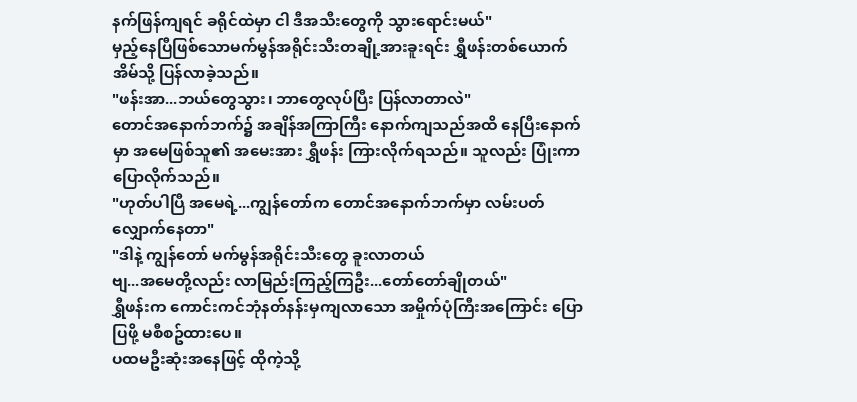နက်ဖြန်ကျရင် ခရိုင်ထဲမှာ ငါ ဒီအသီးတွေကို သွားရောင်းမယ်"
မှည့်နေပြီဖြစ်သောမက်မွန်အရိုင်းသီးတချို့အားခူးရင်း ရွှီဖန်းတစ်ယောက် အိမ်သို့ ပြန်လာခဲ့သည်။
"ဖန်းအာ...ဘယ်တွေသွား၊ ဘာတွေလုပ်ပြီး ပြန်လာတာလဲ"
တောင်အနောက်ဘက်၌ အချိန်အကြာကြီး နောက်ကျသည်အထိ နေပြီးနောက်မှာ အမေဖြစ်သူ၏ အမေးအား ရွှီဖန်း ကြားလိုက်ရသည်။ သူလည်း ပြုံးကာ ပြောလိုက်သည်။
"ဟုတ်ပါပြီ အမေရဲ့...ကျွန်တော်က တောင်အနောက်ဘက်မှာ လမ်းပတ်လျှောက်နေတာ"
"ဒါနဲ့ ကျွန်တော် မက်မွန်အရိုင်းသီးတွေ ခူးလာတယ်
ဗျ...အမေတို့လည်း လာမြည်းကြည့်ကြဦး...တော်တော်ချိုတယ်"
ရွှီဖန်းက ကောင်းကင်ဘုံနတ်နန်းမှကျလာသော အမှိုက်ပုံကြီးအကြောင်း ပြောပြဖို့ မစီစဥ်ထားပေ။
ပထမဦးဆုံးအနေဖြင့် ထိုကဲ့သို့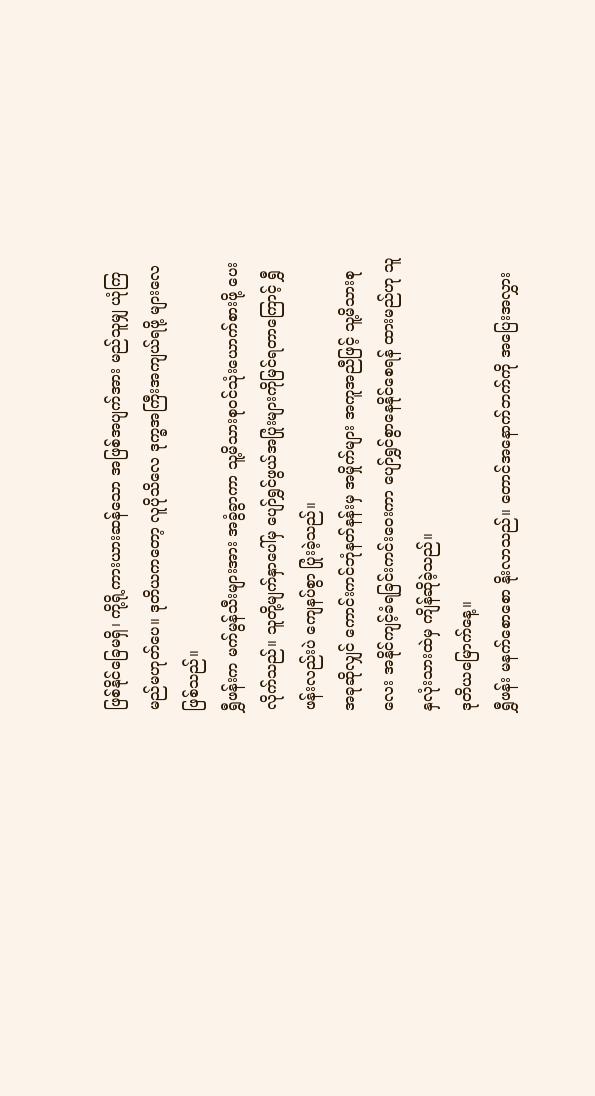ဖြစ်နိုင်ခြေမရှိ၊ ကို့ရို့ကားယားဆန်သော အဖြစ်အပျက်အား မည်သူမျှ ယုံကြမည်မဟုတ်ပေ။ ဒုတိယကတော့ လူပိုသိလေ ဒုက္ခအကြီးအကျယ်ရဖို့ များလေဖြစ်သည်။
ရွှီဖန်းက မက်မွန်သီးများအား အခွံခွာကာ သူ့မိသားစုဝင်သုံးယောက်စားဖို့ ပေးလိုက်သည်။ သူတို့မျက်နှာပေါ်မှ ပျော်ရွှင်ဖွယ်အပြုံးများကိုမြင်ရတာကြောင့် ရွှီဖန်းလည်းပဲ ကျေနပ်စွာ ပြုံးခဲ့သည်။
အခုဆိုလျှင် ကောင်းကင်ဘုံနတ်နန်းမှ အမှိုက်များ အကူအညီဖြင့် သူ့မိသားစုလေး အနိုင်ကျင့်ခံရခြင်းကင်းဝေးကာ ပျော်ရွှင်စွာနေနိုင်စေရန် ထားမည်ဟု သူ နှလုံးသားထဲမှ ကျိန်ဆိုခဲ့သည်။
ဒုတိယမြောက်နေ့။
ရွှီဖန်း မနက်စောစော နိုးလာသည်။ တောင်အနောက်ဘက်ကို အပြေးအလွှား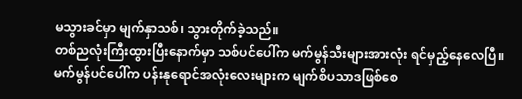မသွားခင်မှာ မျက်နှာသစ်၊ သွားတိုက်ခဲ့သည်။
တစ်ညလုံးကြီးထွားပြီးနောက်မှာ သစ်ပင်ပေါ်က မက်မွန်သီးများအားလုံး ရင်မှည့်နေလေပြီ။ မက်မွန်ပင်ပေါ်က ပန်းနုရောင်အလုံးလေးများက မျက်စိပသာဒဖြစ်စေ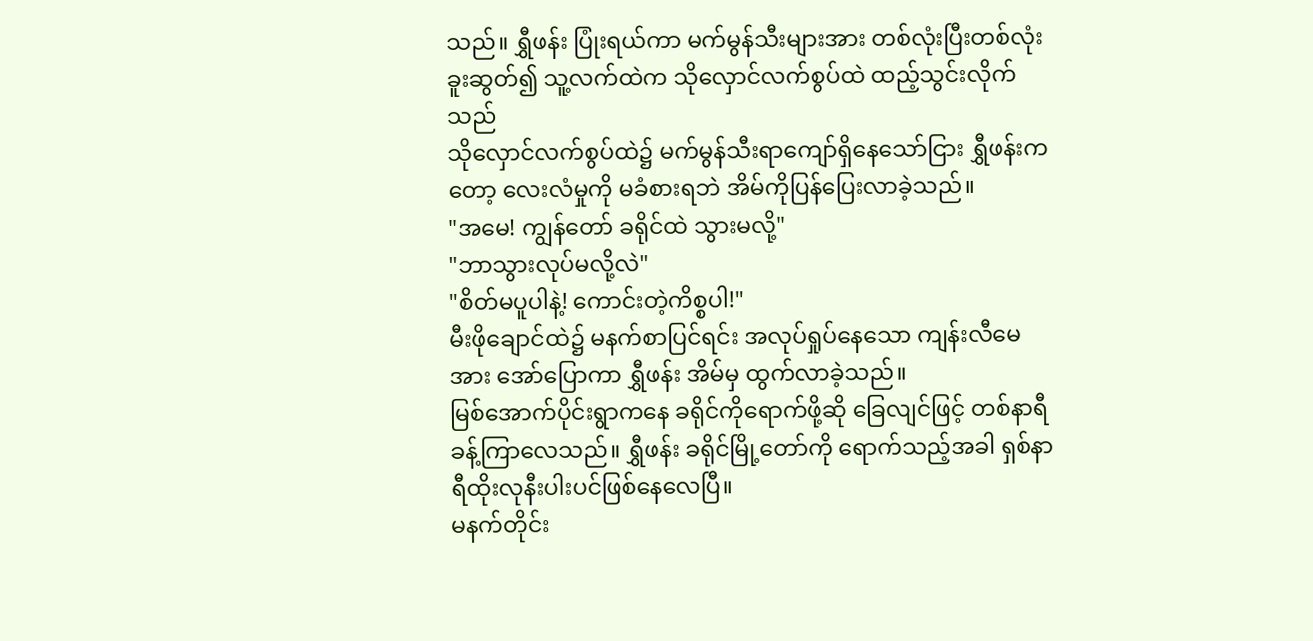သည်။ ရွှီဖန်း ပြုံးရယ်ကာ မက်မွန်သီးများအား တစ်လုံးပြီးတစ်လုံး ခူးဆွတ်၍ သူ့လက်ထဲက သိုလှောင်လက်စွပ်ထဲ ထည့်သွင်းလိုက်သည်
သိုလှောင်လက်စွပ်ထဲ၌ မက်မွန်သီးရာကျော်ရှိနေသော်ငြား ရွှီဖန်းကတော့ လေးလံမှုကို မခံစားရဘဲ အိမ်ကိုပြန်ပြေးလာခဲ့သည်။
"အမေ! ကျွန်တော် ခရိုင်ထဲ သွားမလို့"
"ဘာသွားလုပ်မလို့လဲ"
"စိတ်မပူပါနဲ့! ကောင်းတဲ့ကိစ္စပါ!"
မီးဖိုချောင်ထဲ၌ မနက်စာပြင်ရင်း အလုပ်ရှုပ်နေသော ကျန်းလီမေအား အော်ပြောကာ ရွှီဖန်း အိမ်မှ ထွက်လာခဲ့သည်။
မြစ်အောက်ပိုင်းရွာကနေ ခရိုင်ကိုရောက်ဖို့ဆို ခြေလျင်ဖြင့် တစ်နာရီခန့်ကြာလေသည်။ ရွှီဖန်း ခရိုင်မြို့တော်ကို ရောက်သည့်အခါ ရှစ်နာရီထိုးလုနီးပါးပင်ဖြစ်နေလေပြီ။
မနက်တိုင်း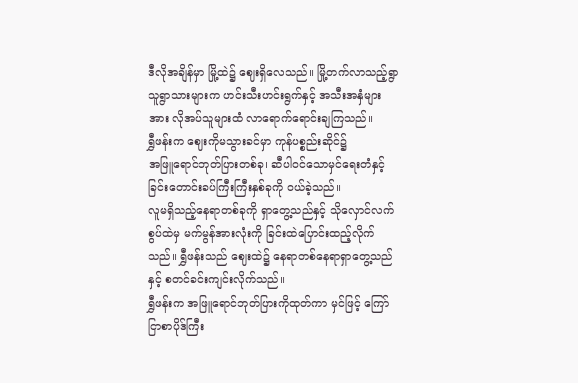ဒီလိုအချိန်မှာ မြို့ထဲ၌ ဈေးရှိလေသည်။ မြို့တက်လာသည့်ရွာသူရွာသားများက ဟင်းသီးဟင်းရွက်နှင့် အသီးအနှံများအား လိုအပ်သူများထံ လာရောက်ရောင်းချကြသည်။
ရွှီဖန်းက ဈေးကိုမသွားခင်မှာ ကုန်ပစ္စည်းဆိုင်၌
အဖြူရောင်ဘုတ်ပြားတစ်ခု၊ ဆီပါဝင်သောမှင်ရေးတံနှင့် ခြင်းတောင်းခပ်ကြီးကြီးနှစ်ခုကို ဝယ်ခဲ့သည်။
လူမရှိသည့်နေရာတစ်ခုကို ရှာတွေ့သည်နှင့် သိုလှောင်လက်စွပ်ထဲမှ မက်မွန်အားလုံးကို ခြင်းထဲပြောင်းထည့်လိုက်သည်။ ရွှီဖန်းသည် ဈေးထဲ၌ နေရာတစ်နေရာရှာတွေ့သည်နှင့် စတင်ခင်းကျင်းလိုက်သည်။
ရွှီဖန်းက အဖြူရောင်ဘုတ်ပြားကိုထုတ်ကာ မှင်ဖြင့် ကြော်ငြာစာပိုဒ်ကြီး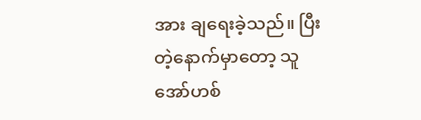အား ချရေးခဲ့သည်။ ပြီးတဲ့နောက်မှာတော့ သူ အော်ဟစ်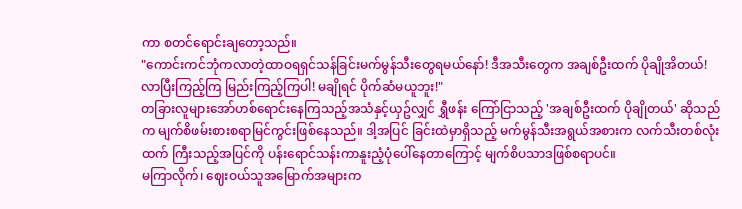ကာ စတင်ရောင်းချတော့သည်။
"ကောင်းကင်ဘုံကလာတဲ့ထာဝရရှင်သန်ခြင်းမက်မွန်သီးတွေရမယ်နော်! ဒီအသီးတွေက အချစ်ဦးထက် ပိုချိုအိတယ်! လာပြီးကြည့်ကြ မြည်းကြည့်ကြပါ! မချိုရင် ပိုက်ဆံမယူဘူး!"
တခြားလူများအော်ဟစ်ရောင်းနေကြသည့်အသံနှင့်ယှဥ်လျှင် ရွှီဖန်း ကြော်ငြာသည့် 'အချစ်ဦးထက် ပိုချိုတယ်' ဆိုသည်က မျက်စိဖမ်းစားစရာမြင်ကွင်းဖြစ်နေသည်။ ဒါ့အပြင် ခြင်းထဲမှာရှိသည့် မက်မွန်သီးအရွယ်အစားက လက်သီးတစ်လုံးထက် ကြီးသည့်အပြင်ကို ပန်းရောင်သန်းကာနူးညံ့ပုံပေါ်နေတာကြောင့် မျက်စိပသာဒဖြစ်စရာပင်။
မကြာလိုက်၊ ဈေးဝယ်သူအမြောက်အများက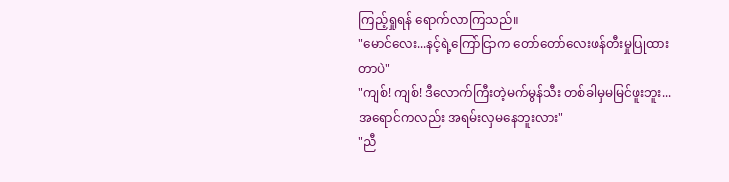ကြည့်ရှုရန် ရောက်လာကြသည်။
"မောင်လေး...နင့်ရဲ့ကြော်ငြာက တော်တော်လေးဖန်တီးမှုပြုထားတာပဲ"
"ကျစ်! ကျစ်! ဒီလောက်ကြီးတဲ့မက်မွန်သီး တစ်ခါမှမမြင်ဖူးဘူး...အရောင်ကလည်း အရမ်းလှမနေဘူးလား"
"ညီ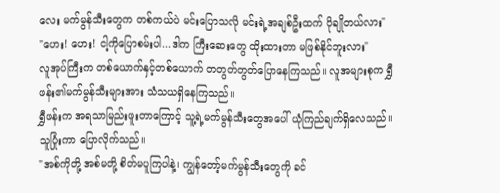လေး မက်မွန်သီးတွေက တစ်ကယ်ပဲ မင်းပြောသလို မင်းရဲ့အချစ်ဦးထက် ပိုချိုတယ်လား"
"ဟေး! ဟေး! ငါ့ကိုပြောစမ်းပါ...ဒါက ကြီးဆေးတွေ ထိုးထားတာ မဖြစ်နိုင်ဘူးလား"
လူအုပ်ကြီးက တစ်ယောက်နှင့်တစ်ယောက် တတွတ်တွတ်ပြောနေကြသည်။ လူအများစုက ရွှီဖန်း၏မက်မွန်သီးများအား သံသယရှိနေကြသည်။
ရွှီဖန်းက အရသာမြည်းဖူးတာကြောင့် သူ့ရဲ့မက်မွန်သီးတွေအပေါ် ယုံကြည်ချက်ရှိလေသည်။ သူပြုံးကာ ပြောလိုက်သည်။
"အစ်ကိုတို့ အစ်မတို့ စိတ်မပူကြပါနဲ့၊ ကျွန်တော့်မက်မွန်သီးတွေကို ခင်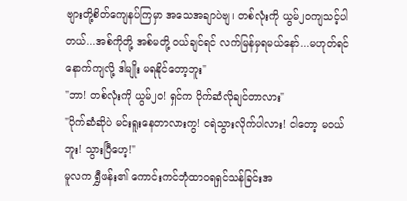ဗျားတို့စိတ်ကျေနပ်ကြမှာ အသေအချာပဲဗျ၊ တစ်လုံးကို ယွမ်၂၀ကျသင့်ပါတယ်...အစ်ကိုတို့ အစ်မတို့ ဝယ်ချင်ရင် လက်မြန်မှရမယ်နော်...မဟုတ်ရင် နောက်ကျလို့ ဒါမျိုး မရနိုင်တော့ဘူး"
"ဘာ! တစ်လုံးကို ယွမ်၂၀! ရှင်က ပိုက်ဆံလိုချင်တာလား"
"ပိုက်ဆံဆိုပဲ မင်းရူးနေတာလားကွ! ငရဲသွားလိုက်ပါလား! ငါတော့ မဝယ်ဘူး! သွားပြီဟေ့!"
မူလက ရွှီဖန်း၏ ကောင်းကင်ဘုံထာဝရရှင်သန်ခြင်းအ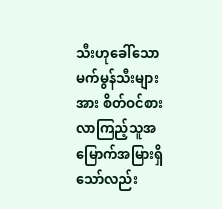သီးဟုခေါ်သော မက်မွန်သီးများအား စိတ်ဝင်စားလာကြည့်သူအမြောက်အမြားရှိသော်လည်း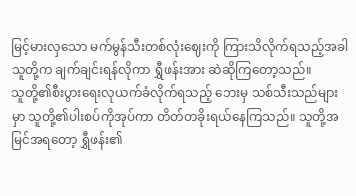မြင့်မားလှသော မက်မွန်သီးတစ်လုံးဈေးကို ကြားသိလိုက်ရသည့်အခါ သူတို့က ချက်ချင်းရန်လိုကာ ရွှီဖန်းအား ဆဲဆိုကြတော့သည်။
သူတို့၏စီးပွားရေးလုယက်ခံလိုက်ရသည့် ဘေးမှ သစ်သီးသည်များမှာ သူတို့၏ပါးစပ်ကိုအုပ်ကာ တိတ်တခိုးရယ်နေကြသည်။ သူတို့အမြင်အရတော့ ရွှီဖန်း၏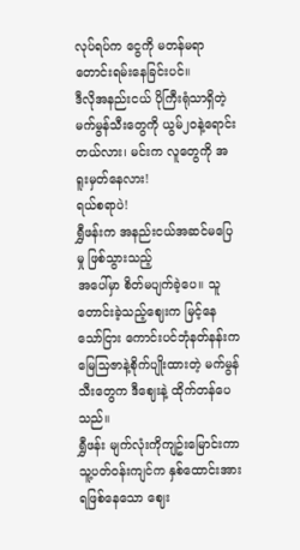လုပ်ရပ်က ငွေကို မတန်မရာတောင်းရမ်းနေခြင်းပင်။
ဒီလိုအနည်းငယ် ပိုကြီးရုံသာရှိတဲ့ မက်မွန်သီးတွေကို ယွမ်၂၀နဲ့ရောင်းတယ်လား၊ မင်းက လူတွေကို အရူးမှတ်နေလား!
ရယ်စရာပဲ!
ရွှီဖန်းက အနည်းငယ်အဆင်မပြေမှု ဖြစ်သွားသည့်
အပေါ်မှာ စိတ်မပျက်ခဲ့ပေ။ သူတောင်းခဲ့သည့်ဈေးက မြင့်နေသော်ငြား ကောင်းပင်ဘုံနတ်နန်းက မြေသြဇာနဲ့စိုက်ပျိုးထားတဲ့ မက်မွန်သီးတွေက ဒီဈေးနဲ့ ထိုက်တန်ပေသည်။
ရွှီဖန်း မျက်လုံးကိုကျဥ်းမြောင်းကာ သူ့ပတ်ဝန်းကျင်က နှစ်ထောင်းအားရဖြစ်နေသော ဈေး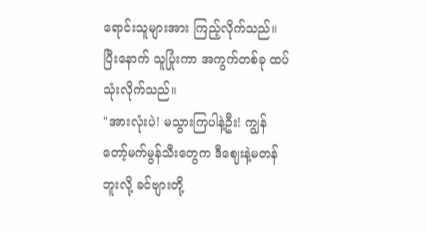ရောင်းသူများအား ကြည့်လိုက်သည်။ ပြီးနောက် သူပြုံးကာ အကွက်တစ်ခု ထပ်သုံးလိုက်သည်။
"အားလုံးပဲ! မသွားကြပါနဲ့ဦး! ကျွန်တော့်မက်မွန်သီးတွေက ဒီဈေးနဲ့မတန်ဘူးလို့ ခင်ဗျားတို့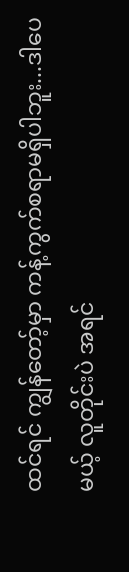ထင်ရင် ကျွန်တော့်မှာ ကန့်ကွက်စရာမရှိပါဘူး...ဒါပေမယ့် လူတိုင်းပဲ အရင်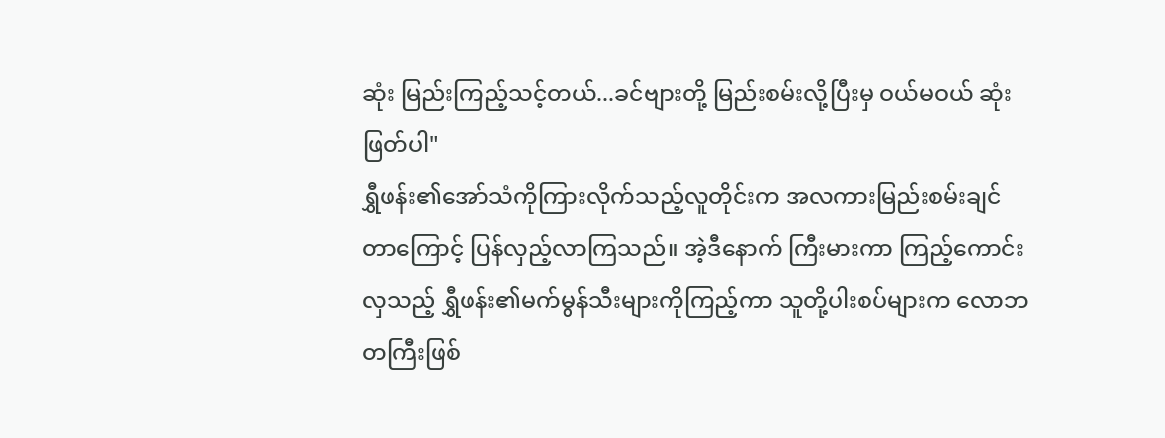ဆုံး မြည်းကြည့်သင့်တယ်...ခင်ဗျားတို့ မြည်းစမ်းလို့ပြီးမှ ဝယ်မဝယ် ဆုံးဖြတ်ပါ"
ရွှီဖန်း၏အော်သံကိုကြားလိုက်သည့်လူတိုင်းက အလကားမြည်းစမ်းချင်တာကြောင့် ပြန်လှည့်လာကြသည်။ အဲ့ဒီနောက် ကြီးမားကာ ကြည့်ကောင်းလှသည့် ရွှီဖန်း၏မက်မွန်သီးများကိုကြည့်ကာ သူတို့ပါးစပ်များက လောဘတကြီးဖြစ်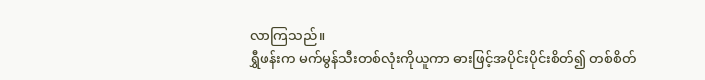လာကြသည်။
ရွှီဖန်းက မက်မွန်သီးတစ်လုံးကိုယူကာ ဓားဖြင့်အပိုင်းပိုင်းစိတ်၍ တစ်စိတ်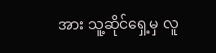အား သူ့ဆိုင်ရှေ့မှ လူ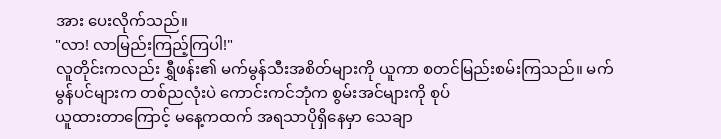အား ပေးလိုက်သည်။
"လာ! လာမြည်းကြည့်ကြပါ!"
လူတိုင်းကလည်း ရွှီဖန်း၏ မက်မွန်သီးအစိတ်များကို ယူကာ စတင်မြည်းစမ်းကြသည်။ မက်မွန်ပင်များက တစ်ညလုံးပဲ ကောင်းကင်ဘုံက စွမ်းအင်များကို စုပ်
ယူထားတာကြောင့် မနေ့ကထက် အရသာပိုရှိနေမှာ သေချာ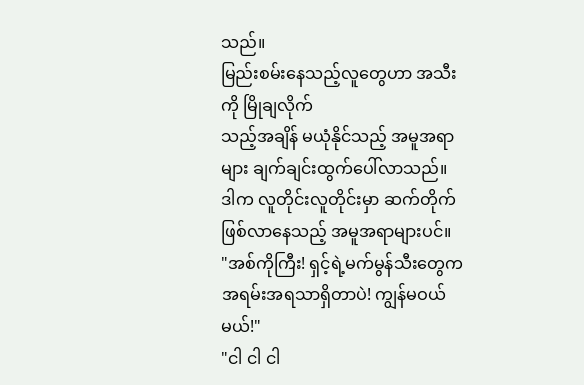သည်။
မြည်းစမ်းနေသည့်လူတွေဟာ အသီးကို မြိုချလိုက်
သည့်အချိန် မယုံနိုင်သည့် အမူအရာများ ချက်ချင်းထွက်ပေါ်လာသည်။ ဒါက လူတိုင်းလူတိုင်းမှာ ဆက်တိုက်ဖြစ်လာနေသည့် အမူအရာများပင်။
"အစ်ကိုကြီး! ရှင့်ရဲ့မက်မွန်သီးတွေက အရမ်းအရသာရှိတာပဲ! ကျွန်မဝယ်မယ်!"
"ငါ ငါ ငါ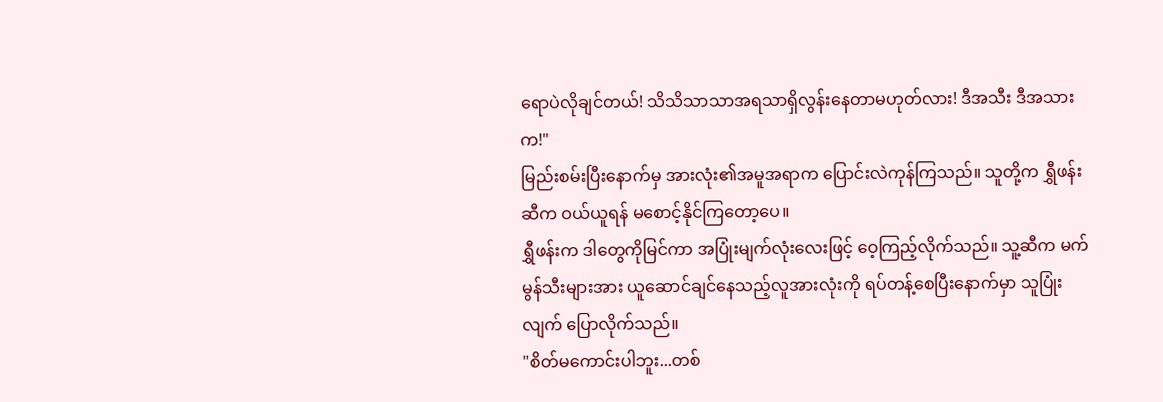ရောပဲလိုချင်တယ်! သိသိသာသာအရသာရှိလွန်းနေတာမဟုတ်လား! ဒီအသီး ဒီအသားက!"
မြည်းစမ်းပြီးနောက်မှ အားလုံး၏အမူအရာက ပြောင်းလဲကုန်ကြသည်။ သူတို့က ရွှီဖန်းဆီက ဝယ်ယူရန် မစောင့်နိုင်ကြတော့ပေ။
ရွှီဖန်းက ဒါတွေကိုမြင်ကာ အပြုံးမျက်လုံးလေးဖြင့် ဝေ့ကြည့်လိုက်သည်။ သူ့ဆီက မက်မွန်သီးများအား ယူဆောင်ချင်နေသည့်လူအားလုံးကို ရပ်တန့်စေပြီးနောက်မှာ သူပြုံးလျက် ပြောလိုက်သည်။
"စိတ်မကောင်းပါဘူး...တစ်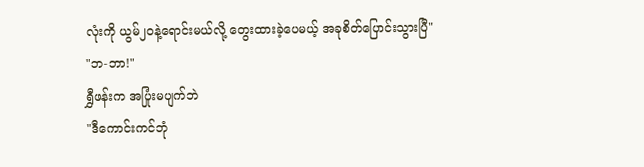လုံးကို ယွမ်၂၀နဲ့ရောင်းမယ်လို့ တွေးထားခဲ့ပေမယ့် အခုစိတ်ပြောင်းသွားပြီ"
"ဘ-ဘာ!"
ရွှီဖန်းက အပြုံးမပျက်ဘဲ
"ဒီကောင်းကင်ဘုံ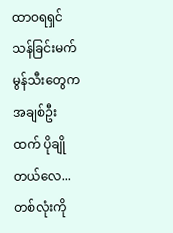ထာဝရရှင်သန်ခြင်းမက်မွန်သီးတွေက အချစ်ဦးထက် ပိုချိုတယ်လေ...တစ်လုံးကို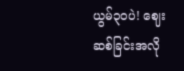ယွမ်၃၀ပဲ! ဈေးဆစ်ခြင်းအလို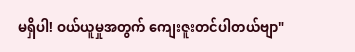မရှိပါ! ဝယ်ယူမှုအတွက် ကျေးဇူးတင်ပါတယ်ဗျာ"